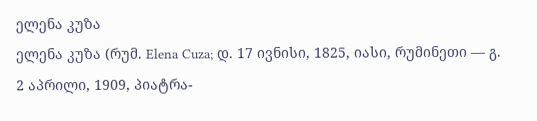ელენა კუზა
ელენა კუზა (რუმ. Elena Cuza; დ. 17 ივნისი, 1825, იასი, რუმინეთი — გ. 2 აპრილი, 1909, პიატრა-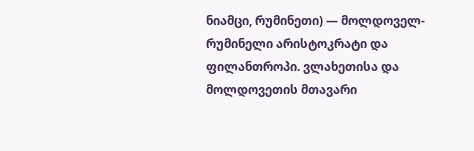ნიამცი, რუმინეთი) — მოლდოველ-რუმინელი არისტოკრატი და ფილანთროპი. ვლახეთისა და მოლდოვეთის მთავარი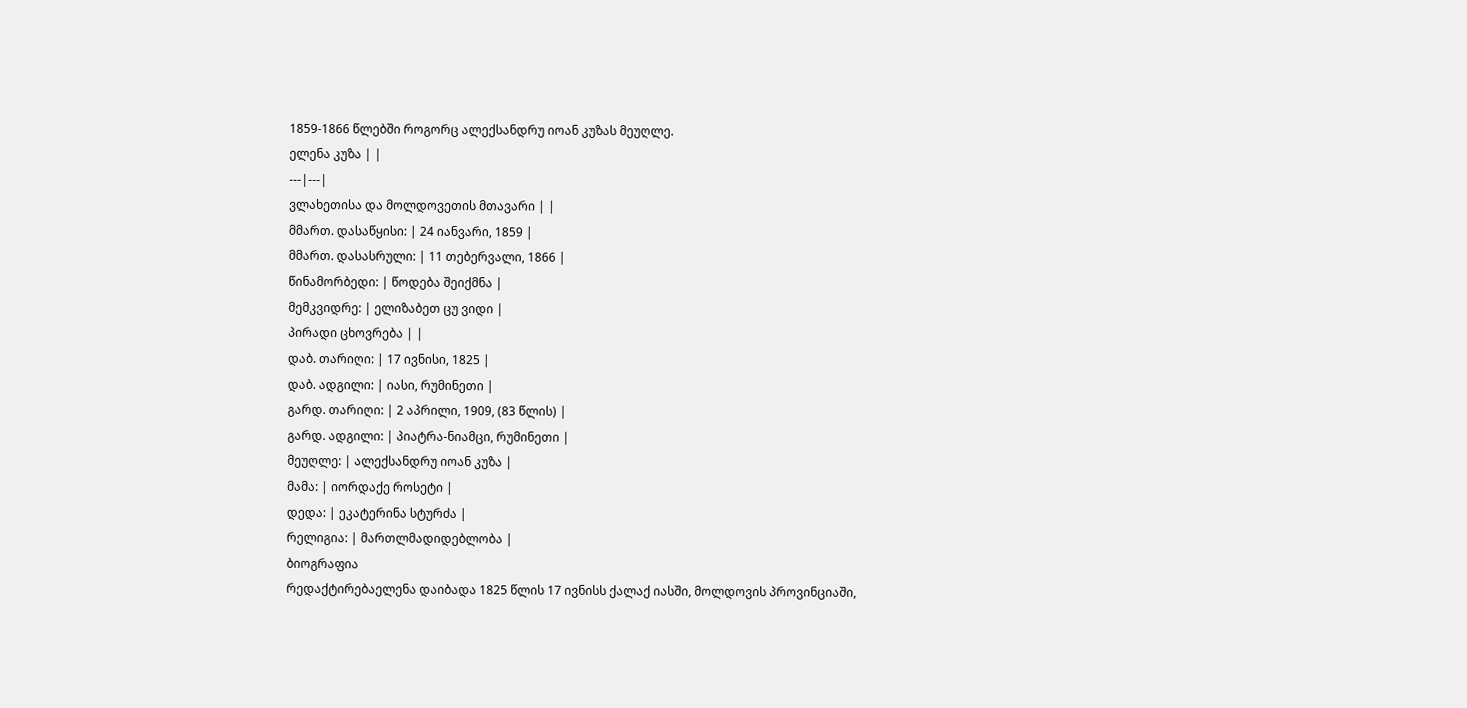1859-1866 წლებში როგორც ალექსანდრუ იოან კუზას მეუღლე.
ელენა კუზა | |
---|---|
ვლახეთისა და მოლდოვეთის მთავარი | |
მმართ. დასაწყისი: | 24 იანვარი, 1859 |
მმართ. დასასრული: | 11 თებერვალი, 1866 |
წინამორბედი: | წოდება შეიქმნა |
მემკვიდრე: | ელიზაბეთ ცუ ვიდი |
პირადი ცხოვრება | |
დაბ. თარიღი: | 17 ივნისი, 1825 |
დაბ. ადგილი: | იასი, რუმინეთი |
გარდ. თარიღი: | 2 აპრილი, 1909, (83 წლის) |
გარდ. ადგილი: | პიატრა-ნიამცი, რუმინეთი |
მეუღლე: | ალექსანდრუ იოან კუზა |
მამა: | იორდაქე როსეტი |
დედა: | ეკატერინა სტურძა |
რელიგია: | მართლმადიდებლობა |
ბიოგრაფია
რედაქტირებაელენა დაიბადა 1825 წლის 17 ივნისს ქალაქ იასში, მოლდოვის პროვინციაში,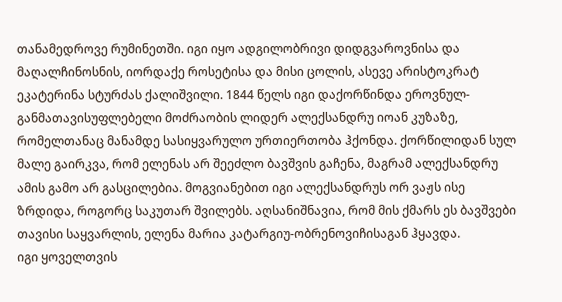თანამედროვე რუმინეთში. იგი იყო ადგილობრივი დიდგვაროვნისა და მაღალჩინოსნის, იორდაქე როსეტისა და მისი ცოლის, ასევე არისტოკრატ ეკატერინა სტურძას ქალიშვილი. 1844 წელს იგი დაქორწინდა ეროვნულ-განმათავისუფლებელი მოძრაობის ლიდერ ალექსანდრუ იოან კუზაზე, რომელთანაც მანამდე სასიყვარულო ურთიერთობა ჰქონდა. ქორწილიდან სულ მალე გაირკვა, რომ ელენას არ შეეძლო ბავშვის გაჩენა, მაგრამ ალექსანდრუ ამის გამო არ გასცილებია. მოგვიანებით იგი ალექსანდრუს ორ ვაჟს ისე ზრდიდა, როგორც საკუთარ შვილებს. აღსანიშნავია, რომ მის ქმარს ეს ბავშვები თავისი საყვარლის, ელენა მარია კატარგიუ-ობრენოვიჩისაგან ჰყავდა.
იგი ყოველთვის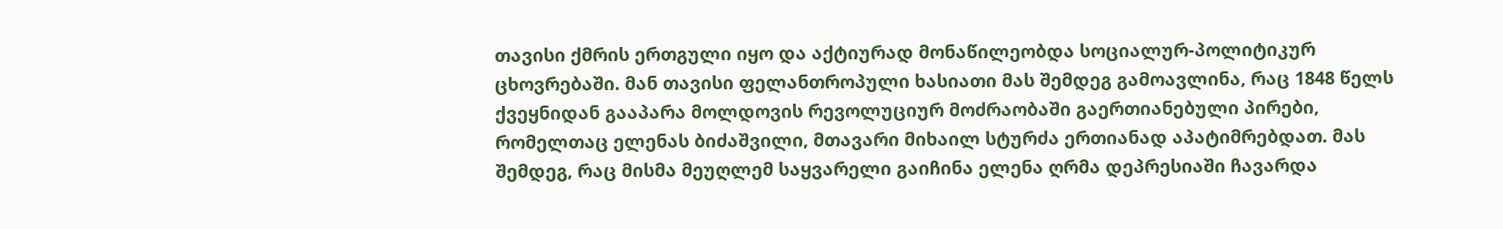თავისი ქმრის ერთგული იყო და აქტიურად მონაწილეობდა სოციალურ-პოლიტიკურ ცხოვრებაში. მან თავისი ფელანთროპული ხასიათი მას შემდეგ გამოავლინა, რაც 1848 წელს ქვეყნიდან გააპარა მოლდოვის რევოლუციურ მოძრაობაში გაერთიანებული პირები, რომელთაც ელენას ბიძაშვილი, მთავარი მიხაილ სტურძა ერთიანად აპატიმრებდათ. მას შემდეგ, რაც მისმა მეუღლემ საყვარელი გაიჩინა ელენა ღრმა დეპრესიაში ჩავარდა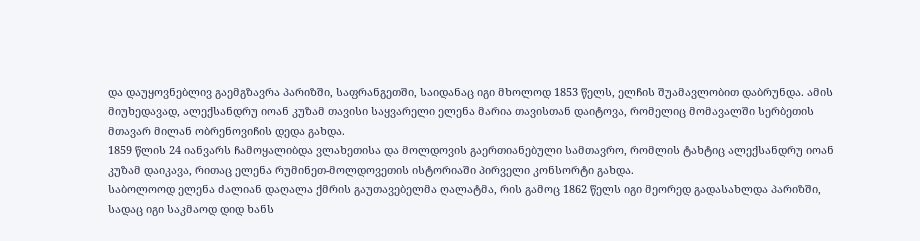და დაუყოვნებლივ გაემგზავრა პარიზში, საფრანგეთში, საიდანაც იგი მხოლოდ 1853 წელს, ელჩის შუამავლობით დაბრუნდა. ამის მიუხედავად, ალექსანდრუ იოან კუზამ თავისი საყვარელი ელენა მარია თავისთან დაიტოვა, რომელიც მომავალში სერბეთის მთავარ მილან ობრენოვიჩის დედა გახდა.
1859 წლის 24 იანვარს ჩამოყალიბდა ვლახეთისა და მოლდოვის გაერთიანებული სამთავრო, რომლის ტახტიც ალექსანდრუ იოან კუზამ დაიკავა, რითაც ელენა რუმინეთ-მოლდოვეთის ისტორიაში პირველი კონსორტი გახდა.
საბოლოოდ ელენა ძალიან დაღალა ქმრის გაუთავებელმა ღალატმა, რის გამოც 1862 წელს იგი მეორედ გადასახლდა პარიზში, სადაც იგი საკმაოდ დიდ ხანს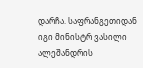დარჩა. საფრანგეთიდან იგი მინისტრ ვასილი ალეშანდრის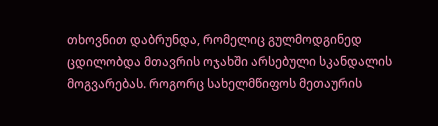თხოვნით დაბრუნდა, რომელიც გულმოდგინედ ცდილობდა მთავრის ოჯახში არსებული სკანდალის მოგვარებას. როგორც სახელმწიფოს მეთაურის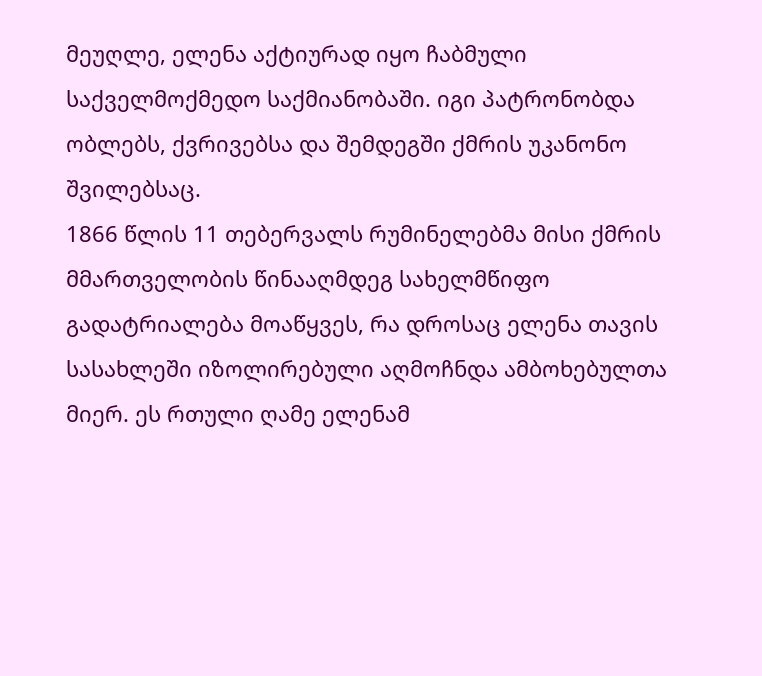მეუღლე, ელენა აქტიურად იყო ჩაბმული საქველმოქმედო საქმიანობაში. იგი პატრონობდა ობლებს, ქვრივებსა და შემდეგში ქმრის უკანონო შვილებსაც.
1866 წლის 11 თებერვალს რუმინელებმა მისი ქმრის მმართველობის წინააღმდეგ სახელმწიფო გადატრიალება მოაწყვეს, რა დროსაც ელენა თავის სასახლეში იზოლირებული აღმოჩნდა ამბოხებულთა მიერ. ეს რთული ღამე ელენამ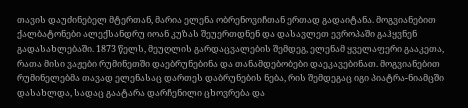თავის დაუძინებელ მტერთან, მარია ელენა ობრენოვიჩთან ერთად გადაიტანა. მოგვიანებით ქალბატონები ალექსანდრუ იოან კუზას შეუერთდნენ და დასავლეთ ევროპაში გაჰყვნენ გადასახლებაში. 1873 წელს, მეუღლის გარდაცვალების შემდეგ, ელენამ ყველაფერი გააკეთა, რათა მისი ვაჟები რუმინეთში დაებრუნებინა და თანამდებობები დაეკავებინათ. მოგვიანებით რუმინელებმა თავად ელენასაც დართეს დაბრუნების ნება, რის შემდეგაც იგი პიატრა-ნიამცში დასახლდა, სადაც გაატარა დარჩენილი ცხოვრება და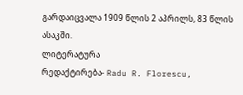გარდაიცვალა 1909 წლის 2 აპრილს, 83 წლის ასაკში.
ლიტერატურა
რედაქტირება- Radu R. Florescu,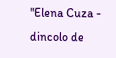"Elena Cuza - dincolo de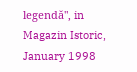legendă", in Magazin Istoric, January 1998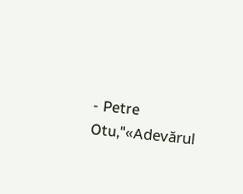- Petre Otu,"«Adevărul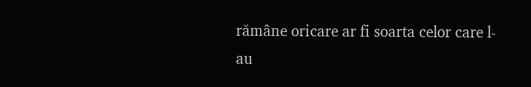rămâne oricare ar fi soarta celor care l-au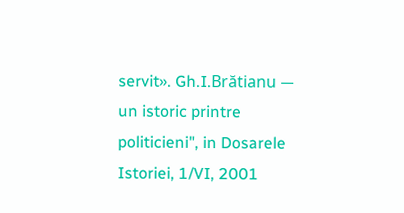servit». Gh.I.Brătianu — un istoric printre politicieni", in Dosarele Istoriei, 1/VI, 2001